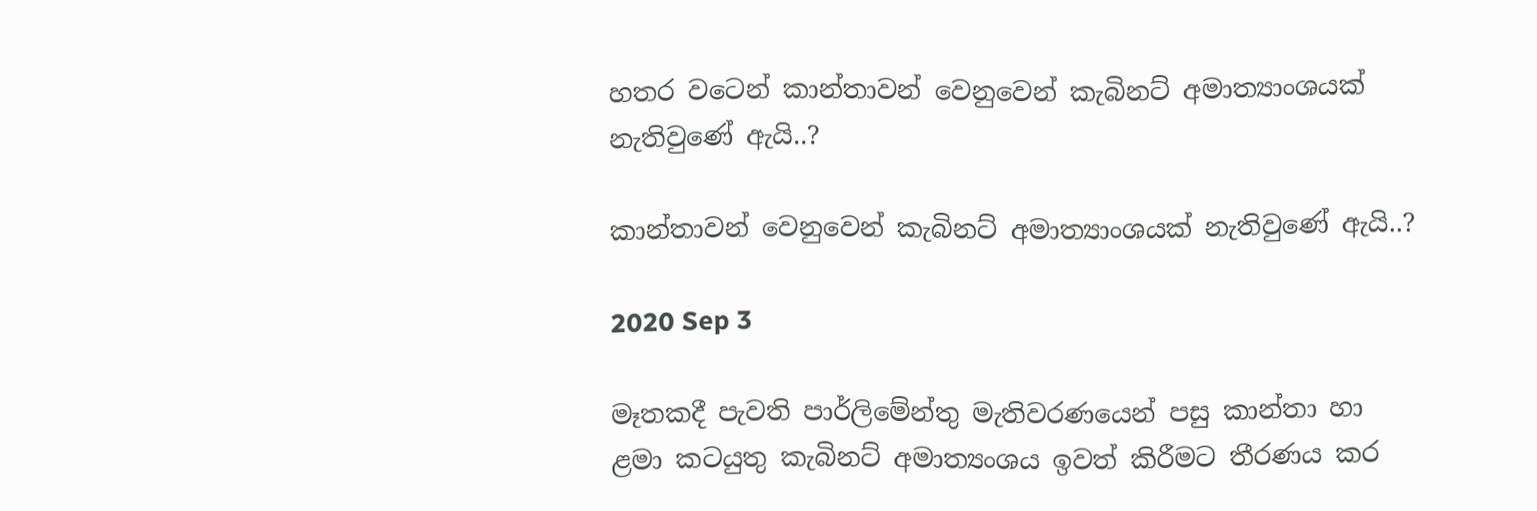හතර වටෙන් කාන්තාවන් වෙනුවෙන් කැබිනට් අමාත්‍යාංශයක් නැතිවුණේ ඇයි..?

කාන්තාවන් වෙනුවෙන් කැබිනට් අමාත්‍යාංශයක් නැතිවුණේ ඇයි..?

2020 Sep 3

මෑතකදී පැවති පාර්ලිමේන්තු මැතිවරණයෙන් පසු කාන්තා හා ළමා කටයුතු කැබිනට් අමාත්‍යංශය ඉවත් කිරීමට තීරණය කර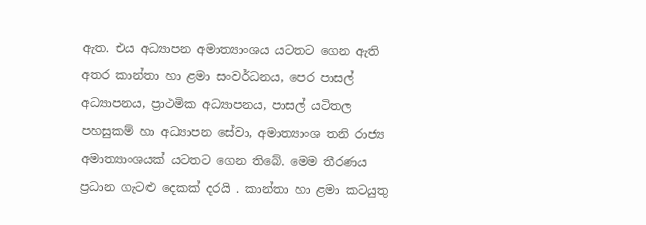ඇත. එය අධ්‍යාපන අමාත්‍යාංශය යටතට ගෙන ඇති අතර කාන්තා හා ළමා සංවර්ධනය, පෙර පාසල් අධ්‍යාපනය, ප්‍රාථමික අධ්‍යාපනය, පාසල් යටිතල පහසුකම් හා අධ්‍යාපන සේවා, අමාත්‍යාංශ තනි රාජ්‍ය අමාත්‍යාංශයක් යටතට ගෙන තිබේ. මෙම තීරණය ප්‍රධාන ගැටළු දෙකක් දරයි . කාන්තා හා ළමා කටයුතු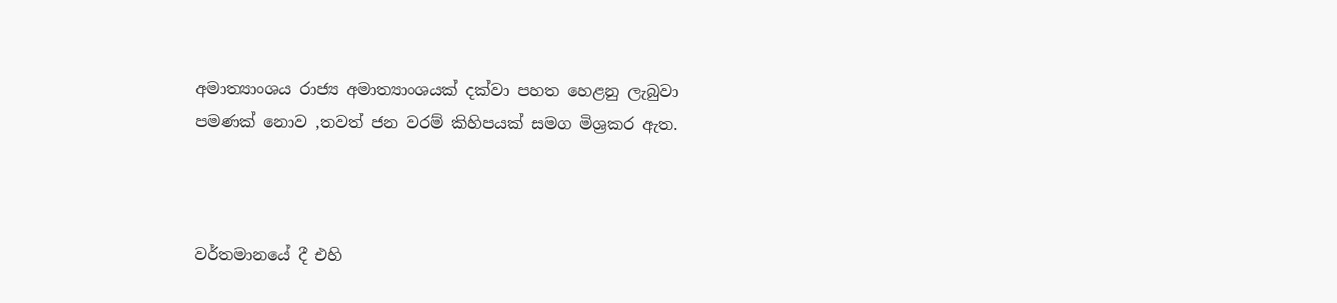අමාත්‍යාංශය රාජ්‍ය අමාත්‍යාංශයක් දක්වා පහත හෙළනු ලැබුවා පමණක් නොව ,තවත් ජන වරම් කිහිපයක් සමග මිශ්‍රකර ඇත.



වර්තමානයේ දී එහි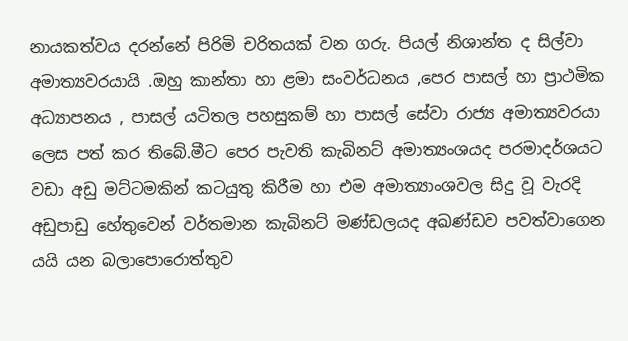නායකත්වය දරන්නේ පිරිමි චරිතයක් වන ගරු. පියල් නිශාන්ත ද සිල්වා අමාත්‍යවරයායි .ඔහු කාන්තා හා ළමා සංවර්ධනය ,පෙර පාසල් හා ප්‍රාථමික අධ්‍යාපනය , පාසල් යටිතල පහසුකම් හා පාසල් සේවා රාජ්‍ය අමාත්‍යවරයා ලෙස පත් කර තිබේ.මීට පෙර පැවති කැබිනට් අමාත්‍යංශයද පරමාදර්ශයට වඩා අඩු මට්ටමකින් කටයුතු කිරීම හා එම අමාත්‍යාංශවල සිදු වූ වැරදි අඩුපාඩු හේතුවෙන් වර්තමාන කැබිනට් මණ්ඩලයද අඛණ්ඩව පවත්වාගෙන යයි යන බලාපොරොත්තුව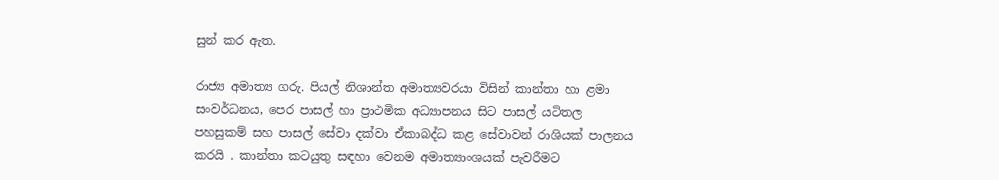සුන් කර ඇත.

රාජ්‍ය අමාත්‍ය ගරු. පියල් නිශාන්ත අමාත්‍යවරයා විසින් කාන්තා හා ළමා සංවර්ධනය, පෙර පාසල් හා ප්‍රාථමික අධ්‍යාපනය සිට පාසල් යටිතල පහසුකම් සහ පාසල් සේවා දක්වා ඒකාබද්ධ කළ සේවාවන් රාශියක් පාලනය කරයි . කාන්තා කටයුතු සඳහා වෙනම අමාත්‍යාංශයක් පැවරීමට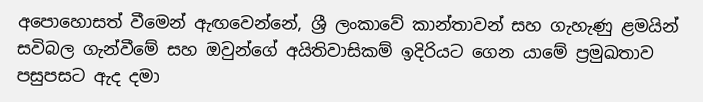අපොහොසත් වීමෙන් ඇඟවෙන්නේ, ශ්‍රී ලංකාවේ කාන්තාවන් සහ ගැහැණු ළමයින් සවිබල ගැන්වීමේ සහ ඔවුන්ගේ අයිතිවාසිකම් ඉදිරියට ගෙන යාමේ ප්‍රමුඛතාව පසුපසට ඇද දමා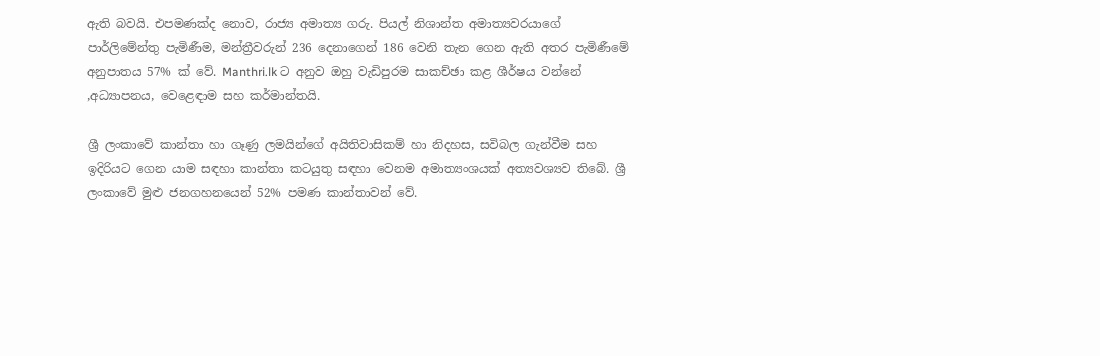ඇති බවයි. එපමණක්ද නොව, රාජ්‍ය අමාත්‍ය ගරු. පියල් නිශාන්ත අමාත්‍යවරයාගේ පාර්ලිමේන්තු පැමිණීම, මන්ත්‍රීවරුන් 236 දෙනාගෙන් 186 වෙනි තැන ගෙන ඇති අතර පැමිණීමේ අනුපාතය 57% ක් වේ. Manthri.lk ට අනුව ඔහු වැඩිපුරම සාකච්ඡා කළ ශීර්ෂය වන්නේ ,අධ්‍යාපනය, වෙළෙඳාම සහ කර්මාන්තයි.

ශ්‍රී ලංකාවේ කාන්තා හා ගෑණු ලමයින්ගේ අයිතිවාසිකම් හා නිදහස, සවිබල ගැන්වීම සහ ඉදිරියට ගෙන යාම සඳහා කාන්තා කටයුතු සඳහා වෙනම අමාත්‍යංශයක් අත්‍යවශ්‍යව තිබේ. ශ්‍රී ලංකාවේ මුළු ජනගහනයෙන් 52% පමණ කාන්තාවන් වේ.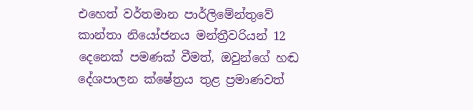එහෙත් වර්තමාන පාර්ලිමේන්තුවේ කාන්තා නියෝජනය මන්ත්‍රීවරියන් 12 දෙනෙක් පමණක් වීමත්, ඔවුන්ගේ හඬ දේශපාලන ක්ෂේත්‍රය තුළ ප්‍රමාණවත්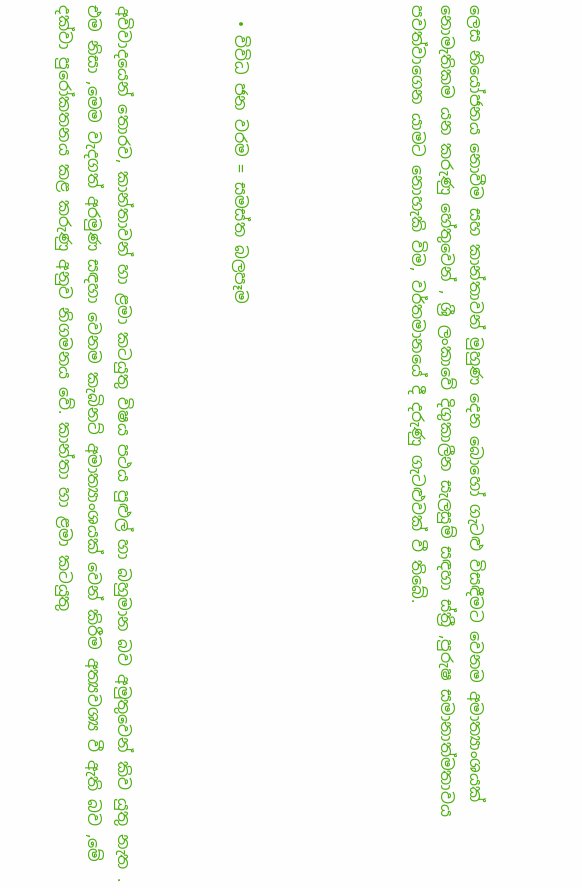ලෙස නියෝජනය නොවීම සහ කාන්තාවන් මුහුණ දෙන බොහෝ ගැටළු විසඳීමට වෙනම අමාත්‍යාංශයක් නොමැතිකම යන කරුණු හේතුවෙන් , ශ්‍රී ලංකාවේ දිගුකාලීන සැලසුම් සඳහා ස්ත්‍රී ,පුරුෂ සමානාත්මතාවය පවත්වාගෙන යාමට නොහැකි විම, වර්තමානයේ දී දරුණු ගැටළුවක් වී තිබේ.





  • විවිධ ජන වරම = සමස්ත බලපෑම



අවිවාදයෙන් තොරව, කාන්තාවන් හා ළමා කටයුතු විෂය පථය පුළුල් හා බහුමාන බව අමුතුවෙන් කිව යුතු නැත . එම නිසා ,මෙම වැදගත් අරමුණ සඳහා වෙනම කැබිනට් අමාත්‍යාංශයක් වෙන් කිරීම අත්‍යවශ්‍ය වී ඇති බව ,මේ දක්වා පුරෝකතනය කළ කරුණු අනුව නිගමනය වේ. කාන්තා හා ළමා කටයුතු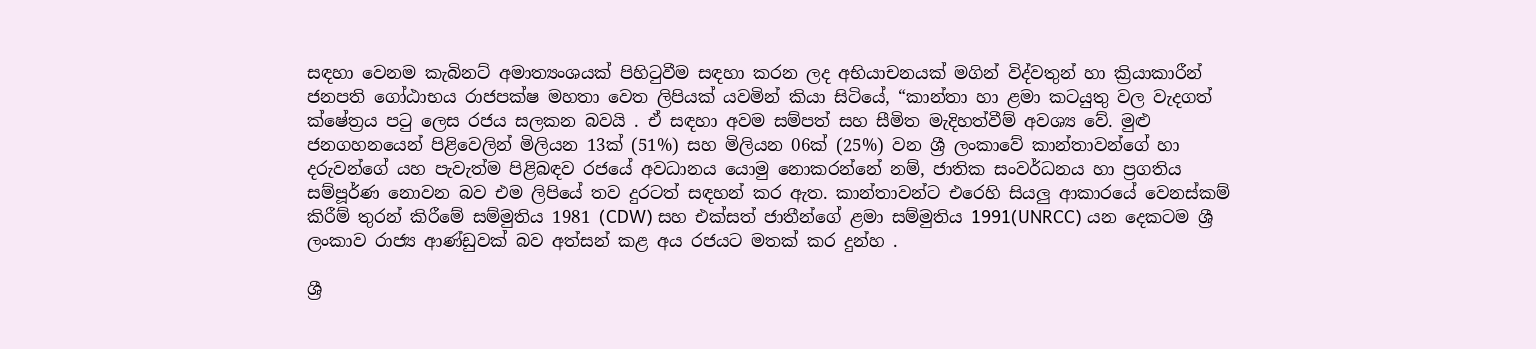සඳහා වෙනම කැබිනට් අමාත්‍යංශයක් පිහිටුවීම සඳහා කරන ලද අභියාචනයක් මගින් විද්වතුන් හා ක්‍රියාකාරීන් ජනපති ගෝඨාභය රාජපක්ෂ මහතා වෙත ලිපියක් යවමින් කියා සිටියේ, “කාන්තා හා ළමා කටයුතු වල වැදගත් ක්ෂේත්‍රය පටු ලෙස රජය සලකන බවයි . ඒ සඳහා අවම සම්පත් සහ සීමිත මැදිහත්වීම් අවශ්‍ය වේ. මුළු ජනගහනයෙන් පිළිවෙලින් මිලියන 13ක් (51%) සහ මිලියන 06ක් (25%) වන ශ්‍රී ලංකාවේ කාන්තාවන්ගේ හා දරුවන්ගේ යහ පැවැත්ම පිළිබඳව රජයේ අවධානය යොමු නොකරන්නේ නම්, ජාතික සංවර්ධනය හා ප්‍රගතිය සම්පූර්ණ නොවන බව එම ලිපියේ තව දුරටත් සඳහන් කර ඇත. කාන්තාවන්ට එරෙහි සියලු ආකාරයේ වෙනස්කම් කිරීම් තුරන් කිරීමේ සම්මුතිය 1981 (CDW) සහ එක්සත් ජාතීන්ගේ ළමා සම්මුතිය 1991(UNRCC) යන දෙකටම ශ්‍රී ලංකාව රාජ්‍ය ආණ්ඩුවක් බව අත්සන් කළ අය රජයට මතක් කර දුන්හ .

ශ්‍රී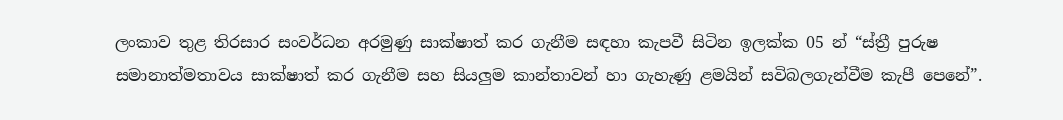ලංකාව තුළ තිරසාර සංවර්ධන අරමුණු සාක්ෂාත් කර ගැනීම සඳහා කැපවී සිටින ඉලක්ක 05 න් “ස්ත්‍රී පුරුෂ සමානාත්මතාවය සාක්ෂාත් කර ගැනීම සහ සියලුම කාන්තාවන් හා ගැහැණු ළමයින් සවිබලගැන්වීම කැපී පෙනේ”.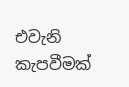එවැනි කැපවීමක්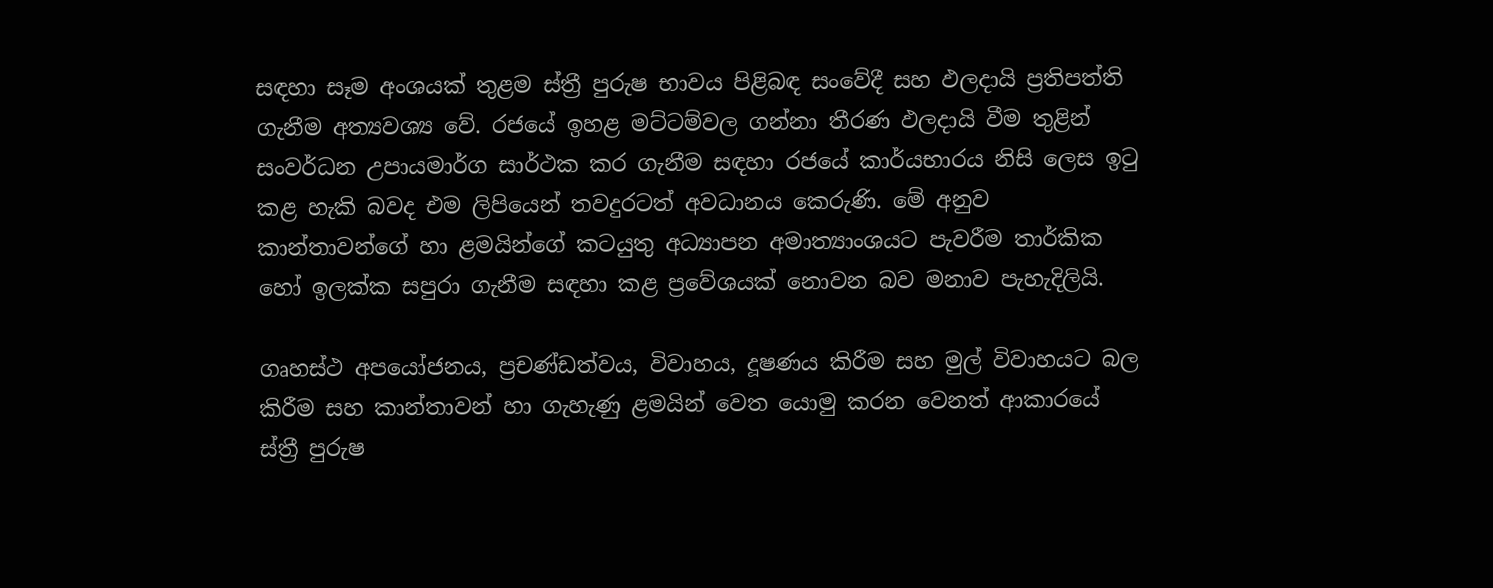සඳහා සෑම අංශයක් තුළම ස්ත්‍රී පුරුෂ භාවය පිළිබඳ සංවේදී සහ ඵලදායි ප්‍රතිපත්ති ගැනීම අත්‍යවශ්‍ය වේ. රජයේ ඉහළ මට්ටම්වල ගන්නා තීරණ ඵලදායි වීම තුළින් සංවර්ධන උපායමාර්ග සාර්ථක කර ගැනීම සඳහා රජයේ කාර්යභාරය නිසි ලෙස ඉටු කළ හැකි බවද එම ලිපියෙන් තවදුරටත් අවධානය කෙරුණි. මේ අනුව කාන්තාවන්ගේ හා ළමයින්ගේ කටයුතු අධ්‍යාපන අමාත්‍යාංශයට පැවරීම තාර්කික හෝ ඉලක්ක සපුරා ගැනීම සඳහා කළ ප්‍රවේශයක් නොවන බව මනාව පැහැදිලියි.

ගෘහස්ථ අපයෝජනය, ප්‍රචණ්ඩත්වය, විවාහය, දූෂණය කිරීම සහ මුල් විවාහයට බල කිරීම සහ කාන්තාවන් හා ගැහැණු ළමයින් වෙත යොමු කරන වෙනත් ආකාරයේ ස්ත්‍රී පුරුෂ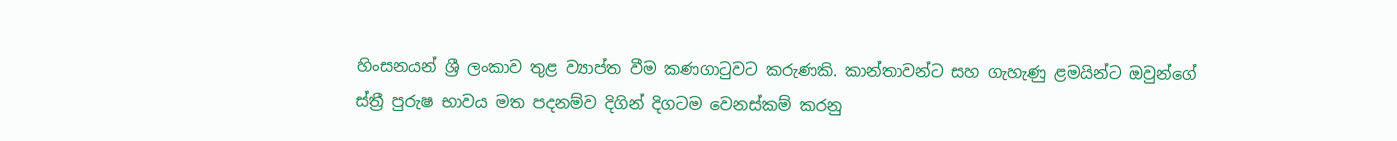හිංසනයන් ශ්‍රී ලංකාව තුළ ව්‍යාප්ත වීම කණගාටුවට කරුණකි. කාන්තාවන්ට සහ ගැහැණු ළමයින්ට ඔවුන්ගේ ස්ත්‍රී පුරුෂ භාවය මත පදනම්ව දිගින් දිගටම වෙනස්කම් කරනු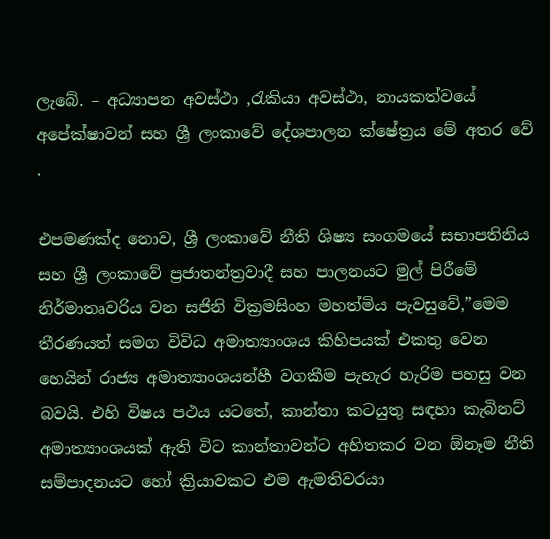ලැබේ. – අධ්‍යාපන අවස්ථා ,රැකියා අවස්ථා, නායකත්වයේ අපේක්ෂාවන් සහ ශ්‍රී ලංකාවේ දේශපාලන ක්ෂේත්‍රය මේ අතර වේ .

එපමණක්ද නොව, ශ්‍රී ලංකාවේ නීති ශිෂ්‍ය සංගමයේ සභාපතිනිය සහ ශ්‍රී ලංකාවේ ප්‍රජාතන්ත්‍රවාදී සහ පාලනයට මුල් පිරීමේ නිර්මාතෘවරිය වන සජිනි වික්‍රමසිංහ මහත්මිය පැවසුවේ,”මෙම තීරණයත් සමග විවිධ අමාත්‍යාංශය කිහිපයක් එකතු වෙන හෙයින් රාජ්‍ය අමාත්‍යාංශයන්හී වගකීම පැහැර හැරිම පහසු වන බවයි. එහි විෂය පථය යටතේ, කාන්තා කටයුතු සඳහා කැබිනට් අමාත්‍යාංශයක් ඇති විට කාන්තාවන්ට අහිතකර වන ඕනෑම නීති සම්පාදනයට හෝ ක්‍රියාවකට එම ඇමතිවරයා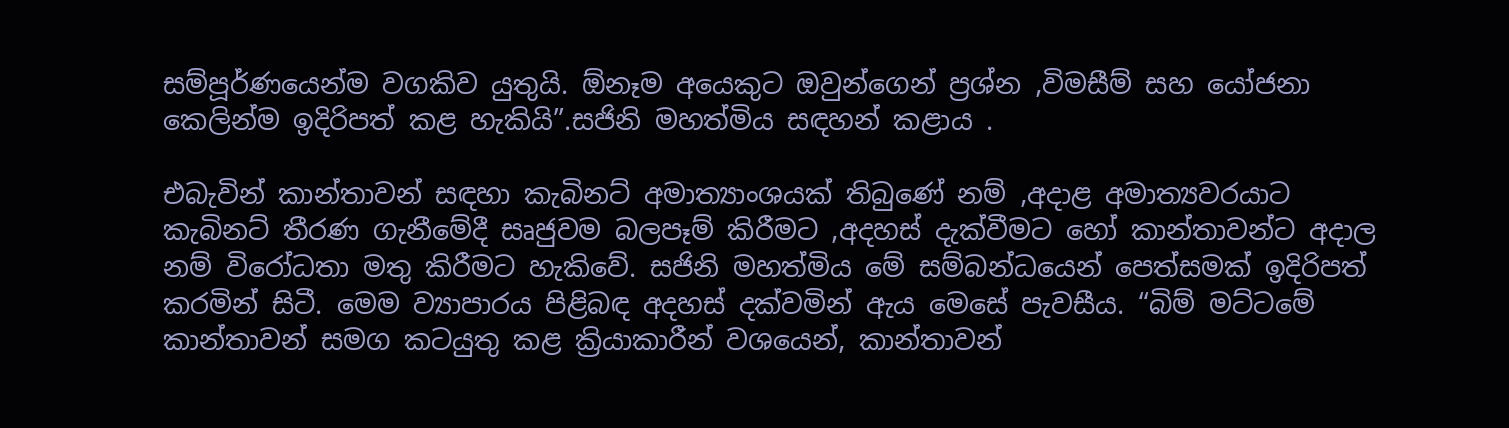සම්පූර්ණයෙන්ම වගකිව යුතුයි. ඕනෑම අයෙකුට ඔවුන්ගෙන් ප්‍රශ්න ,විමසීම් සහ යෝජනා කෙලින්ම ඉදිරිපත් කළ හැකියි”.සජිනි මහත්මිය සඳහන් කළාය .

එබැවින් කාන්තාවන් සඳහා කැබිනට් අමාත්‍යාංශයක් තිබුණේ නම් ,අදාළ අමාත්‍යවරයාට කැබිනට් තීරණ ගැනීමේදී සෘජුවම බලපෑම් කිරීමට ,අදහස් දැක්වීමට හෝ කාන්තාවන්ට අදාල නම් විරෝධතා මතු කිරීමට හැකිවේ. සජිනි මහත්මිය මේ සම්බන්ධයෙන් පෙත්සමක් ඉදිරිපත් කරමින් සිටී. මෙම ව්‍යාපාරය පිළිබඳ අදහස් දක්වමින් ඇය මෙසේ පැවසීය. “බිම් මට්ටමේ කාන්තාවන් සමග කටයුතු කළ ක්‍රියාකාරීන් වශයෙන්, කාන්තාවන්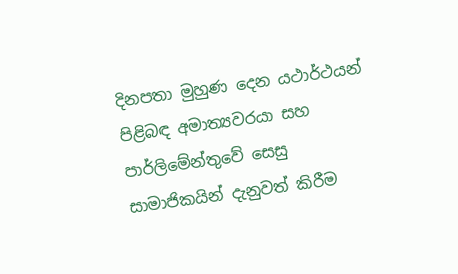දිනපතා මුහුණ දෙන යථාර්ථයන් පිළිබඳ අමාත්‍යවරයා සහ පාර්ලිමේන්තුවේ සෙසු සාමාජිකයින් දැනුවත් කිරීම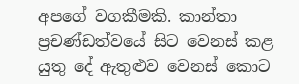අපගේ වගකීමකි. කාන්තා ප්‍රචණ්ඩත්වයේ සිට වෙනස් කළ යුතු දේ ඇතුළුව වෙනස් කොට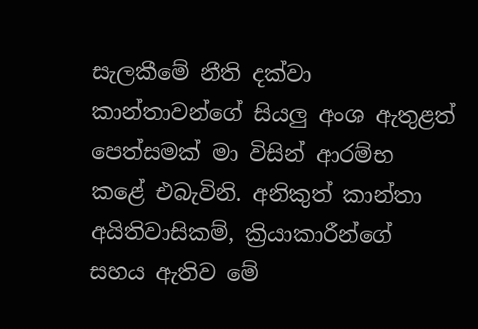සැලකීමේ නීති දක්වා කාන්තාවන්ගේ සියලු අංශ ඇතුළත් පෙත්සමක් මා විසින් ආරම්භ කළේ එබැවිනි. අනිකුත් කාන්තා අයිතිවාසිකම්, ක්‍රියාකාරීන්ගේ සහය ඇතිව මේ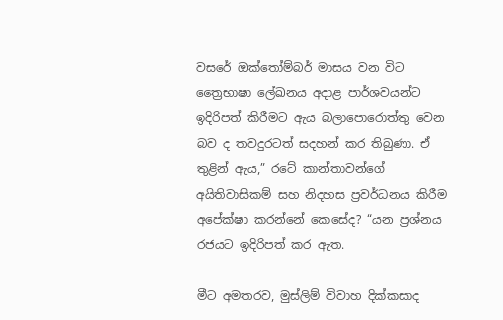වසරේ ඔක්තෝම්බර් මාසය වන විට ත්‍රෛභාෂා ලේඛනය අදාළ පාර්ශවයන්ට ඉදිරිපත් කිරීමට ඇය බලාපොරොත්තු වෙන බව ද තවදුරටත් සදහන් කර තිබුණා. ඒ තුළින් ඇය,” රටේ කාන්තාවන්ගේ අයිතිවාසිකම් සහ නිදහස ප්‍රවර්ධනය කිරීම අපේක්ෂා කරන්නේ කෙසේද? “යන ප්‍රශ්නය රජයට ඉදිරිපත් කර ඇත.

මීට අමතරව, මුස්ලිම් විවාහ දික්කසාද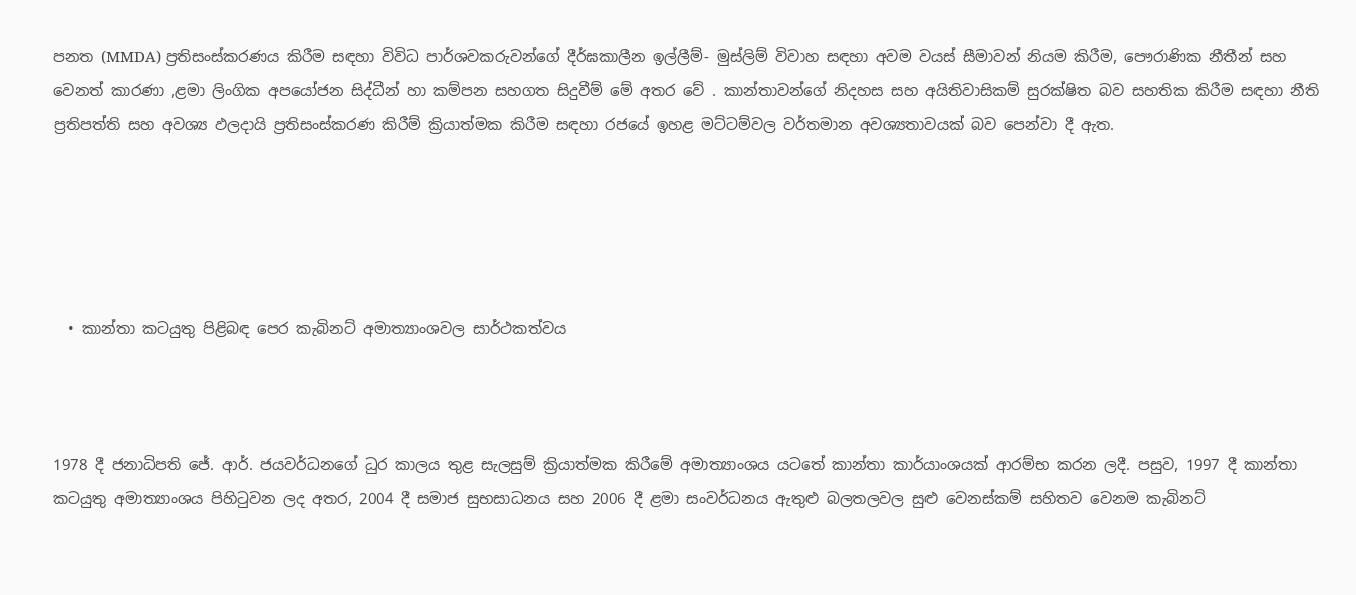පනත (MMDA) ප්‍රතිසංස්කරණය කිරීම සඳහා විවිධ පාර්ශවකරුවන්ගේ දීර්ඝකාලීන ඉල්ලීම්- මුස්ලිම් විවාහ සඳහා අවම වයස් සීමාවන් නියම කිරීම, පෞරාණික නීතීන් සහ වෙනත් කාරණා ,ළමා ලිංගික අපයෝජන සිද්ධීන් හා කම්පන සහගත සිදුවීම් මේ අතර වේ . කාන්තාවන්ගේ නිදහස සහ අයිතිවාසිකම් සුරක්ෂිත බව සහතික කිරීම සඳහා නීති ප්‍රතිපත්ති සහ අවශ්‍ය ඵලදායි ප්‍රතිසංස්කරණ කිරීම් ක්‍රියාත්මක කිරීම සඳහා රජයේ ඉහළ මට්ටම්වල වර්තමාන අවශ්‍යතාවයක් බව පෙන්වා දී ඇත.





  • කාන්තා කටයුතු පිළිබඳ පෙර කැබිනට් අමාත්‍යාංශවල සාර්ථකත්වය



1978 දී ජනාධිපති ජේ. ආර්. ජයවර්ධනගේ ධුර කාලය තුළ සැලසුම් ක්‍රියාත්මක කිරීමේ අමාත්‍යාංශය යටතේ කාන්තා කාර්යාංශයක් ආරම්භ කරන ලදී. පසුව, 1997 දී කාන්තා කටයුතු අමාත්‍යාංශය පිහිටුවන ලද අතර, 2004 දී සමාජ සුභසාධනය සහ 2006 දී ළමා සංවර්ධනය ඇතුළු බලතලවල සුළු වෙනස්කම් සහිතව වෙනම කැබිනට්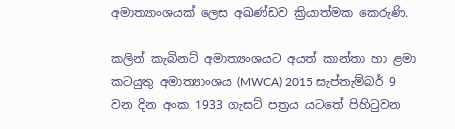අමාත්‍යාංශයක් ලෙස අඛණ්ඩව ක්‍රියාත්මක කෙරුණි.

කලින් කැබිනට් අමාත්‍යංශයට අයත් කාන්තා හා ළමා කටයුතු අමාත්‍යාංශය (MWCA) 2015 සැප්තැම්බර් 9 වන දින අංක 1933 ගැසට් පත්‍රය යටතේ පිහිටුවන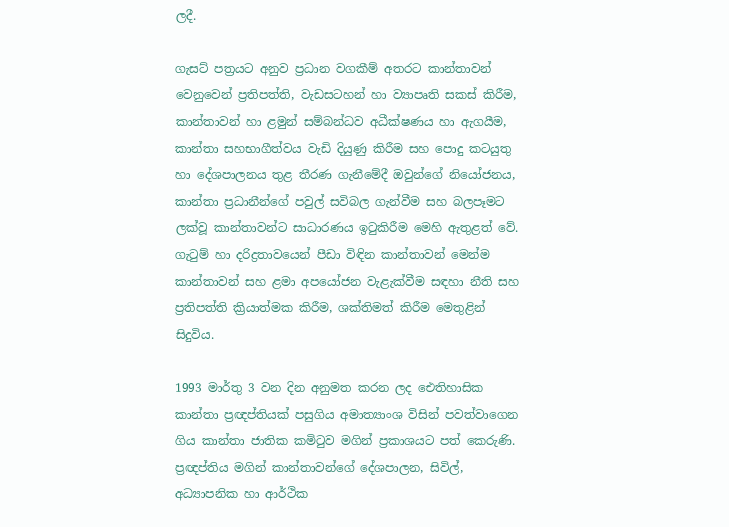ලදී.

ගැසට් පත්‍රයට අනුව ප්‍රධාන වගකීම් අතරට කාන්තාවන් වෙනුවෙන් ප්‍රතිපත්ති, වැඩසටහන් හා ව්‍යාපෘති සකස් කිරීම, කාන්තාවන් හා ළමුන් සම්බන්ධව අධීක්ෂණය හා ඇගයීම, කාන්තා සහභාගීත්වය වැඩි දියුණු කිරීම සහ පොදු කටයුතු හා දේශපාලනය තුළ තීරණ ගැනීමේදී ඔවුන්ගේ නියෝජනය, කාන්තා ප්‍රධානීන්ගේ පවුල් සවිබල ගැන්වීම සහ බලපෑමට ලක්වූ කාන්තාවන්ට සාධාරණය ඉටුකිරීම මෙහි ඇතුළත් වේ. ගැටුම් හා දරිද්‍රතාවයෙන් පීඩා විඳින කාන්තාවන් මෙන්ම කාන්තාවන් සහ ළමා අපයෝජන වැළැක්වීම සඳහා නීති සහ ප්‍රතිපත්ති ක්‍රියාත්මක කිරීම, ශක්තිමත් කිරීම මෙතුළින් සිදුවිය.

1993 මාර්තු 3 වන දින අනුමත කරන ලද ඓතිහාසික කාන්තා ප්‍රඥප්තියක් පසුගිය අමාත්‍යාංශ විසින් පවත්වාගෙන ගිය කාන්තා ජාතික කමිටුව මගින් ප්‍රකාශයට පත් කෙරුණි.
ප්‍රඥප්තිය මගින් කාන්තාවන්ගේ දේශපාලන, සිවිල්, අධ්‍යාපනික හා ආර්ථික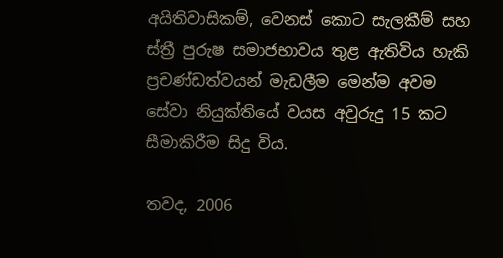අයිතිවාසිකම්, වෙනස් කොට සැලකීම් සහ ස්ත්‍රී පුරුෂ සමාජභාවය තුළ ඇතිවිය හැකි ප්‍රචණ්ඩත්වයන් මැඩලීම මෙන්ම අවම සේවා නියුක්තියේ වයස අවුරුදු 15 කට සීමාකිරීම සිදු විය.

තවද, 2006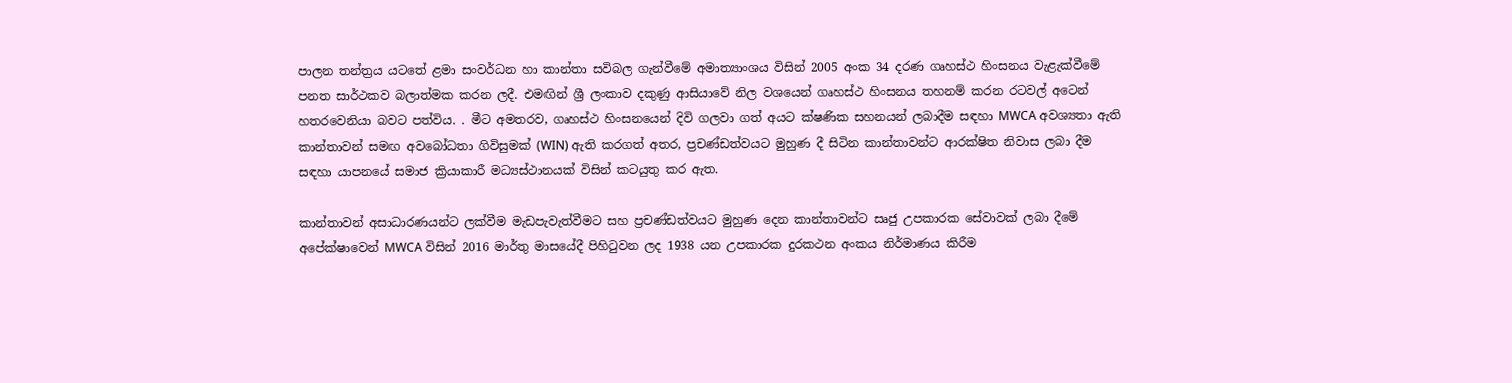පාලන තන්ත්‍රය යටතේ ළමා සංවර්ධන හා කාන්තා සවිබල ගැන්වීමේ අමාත්‍යාංශය විසින් 2005 අංක 34 දරණ ගෘහස්ථ හිංසනය වැළැක්වීමේ පනත සාර්ථකව බලාත්මක කරන ලදී. එමඟින් ශ්‍රී ලංකාව දකුණු ආසියාවේ නිල වශයෙන් ගෘහස්ථ හිංසනය තහනම් කරන රටවල් අටෙන් හතරවෙනියා බවට පත්විය. . මීට අමතරව, ගෘහස්ථ හිංසනයෙන් දිවි ගලවා ගත් අයට ක්ෂණික සහනයන් ලබාදීම සඳහා MWCA අවශ්‍යතා ඇති කාන්තාවන් සමඟ අවබෝධතා ගිවිසුමක් (WIN) ඇති කරගත් අතර, ප්‍රචණ්ඩත්වයට මුහුණ දී සිටින කාන්තාවන්ට ආරක්ෂිත නිවාස ලබා දීම සඳහා යාපනයේ සමාජ ක්‍රියාකාරී මධ්‍යස්ථානයක් විසින් කටයුතු කර ඇත.

කාන්තාවන් අසාධාරණයන්ට ලක්වීම මැඩපැවැත්වීමට සහ ප්‍රචණ්ඩත්වයට මුහුණ දෙන කාන්තාවන්ට සෘජු උපකාරක සේවාවක් ලබා දීමේ අපේක්ෂාවෙන් MWCA විසින් 2016 මාර්තු මාසයේදී පිහිටුවන ලද 1938 යන උපකාරක දුරකථන අංකය නිර්මාණය කිරීම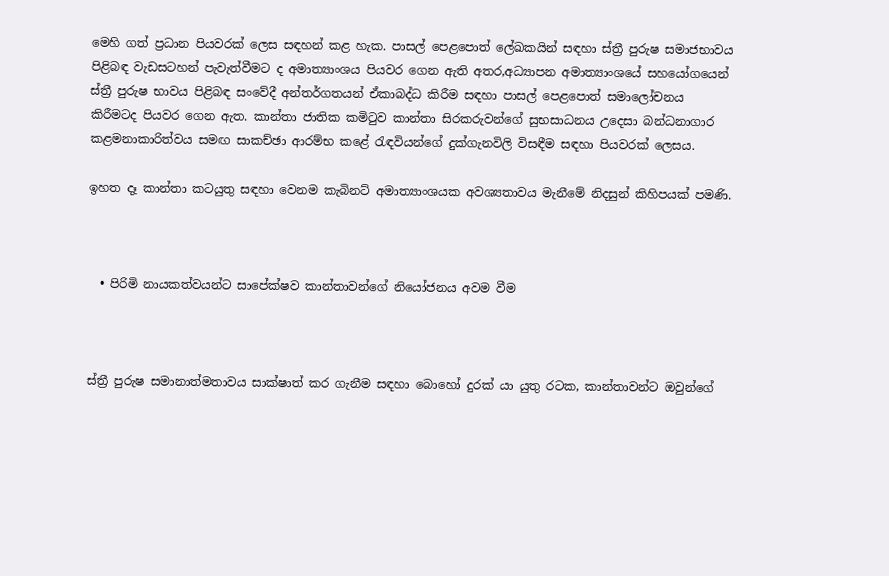මෙහි ගත් ප්‍රධාන පියවරක් ලෙස සඳහන් කළ හැක. පාසල් පෙළපොත් ලේඛකයින් සඳහා ස්ත්‍රී පුරුෂ සමාජභාවය පිළිබඳ වැඩසටහන් පැවැත්වීමට ද අමාත්‍යාංශය පියවර ගෙන ඇති අතර,අධ්‍යාපන අමාත්‍යාංශයේ සහයෝගයෙන් ස්ත්‍රී පුරුෂ භාවය පිළිබඳ සංවේදී අන්තර්ගතයන් ඒකාබද්ධ කිරීම සඳහා පාසල් පෙළපොත් සමාලෝචනය කිරීමටද පියවර ගෙන ඇත. කාන්තා ජාතික කමිටුව කාන්තා සිරකරුවන්ගේ සුභසාධනය උදෙසා බන්ධනාගාර කළමනාකාරිත්වය සමඟ සාකච්ඡා ආරම්භ කළේ රැඳවියන්ගේ දුක්ගැනවිලි විසඳීම සඳහා පියවරක් ලෙසය.

ඉහත දෑ කාන්තා කටයුතු සඳහා වෙනම කැබිනට් අමාත්‍යාංශයක අවශ්‍යතාවය මැනීමේ නිදසුන් කිහිපයක් පමණි.



  • පිරිමි නායකත්වයන්ට සාපේක්ෂව කාන්තාවන්ගේ නියෝජනය අවම වීම



ස්ත්‍රී පුරුෂ සමානාත්මතාවය සාක්ෂාත් කර ගැනීම සඳහා බොහෝ දුරක් යා යුතු රටක, කාන්තාවන්ට ඔවුන්ගේ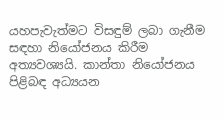යහපැවැත්මට විසඳුම් ලබා ගැනීම සඳහා නියෝජනය කිරීම අත්‍යවශ්‍යයි. කාන්තා නියෝජනය පිළිබඳ අධ්‍යයන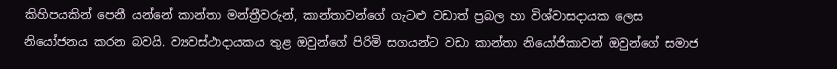කිහිපයකින් පෙනී යන්නේ කාන්තා මන්ත්‍රීවරුන්, කාන්තාවන්ගේ ගැටළු වඩාත් ප්‍රබල හා විශ්වාසදායක ලෙස නියෝජනය කරන බවයි. ව්‍යවස්ථාදායකය තුළ ඔවුන්ගේ පිරිමි සගයන්ට වඩා කාන්තා නියෝජිකාවන් ඔවුන්ගේ සමාජ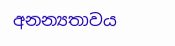අනන්‍යතාවය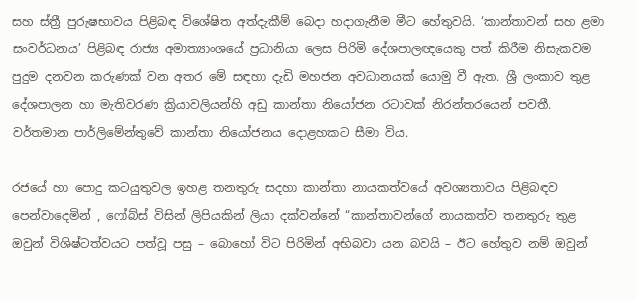සහ ස්ත්‍රී පුරුෂභාවය පිළිබඳ විශේෂිත අත්දැකීම් බෙදා හදාගැනීම මීට හේතුවයි. ‘කාන්තාවන් සහ ළමා සංවර්ධනය’ පිළිබඳ රාජ්‍ය අමාත්‍යාංශයේ ප්‍රධානියා ලෙස පිරිමි දේශපාලඥයෙකු පත් කිරීම නිසැකවම පුදුම දනවන කරුණක් වන අතර මේ සඳහා දැඩි මහජන අවධානයක් යොමු වී ඇත. ශ්‍රී ලංකාව තුළ දේශපාලන හා මැතිවරණ ක්‍රියාවලියන්හි අඩු කාන්තා නියෝජන රටාවක් නිරන්තරයෙන් පවතී. වර්තමාන පාර්ලිමේන්තුවේ කාන්තා නියෝජනය දොළහකට සීමා විය.

රජයේ හා පොදු කටයුතුවල ඉහළ තනතුරු සදහා කාන්තා නායකත්වයේ අවශ්‍යතාවය පිළිබඳව පෙන්වාදෙමින් , ෆෝබ්ස් විසින් ලිපියකින් ලියා දක්වන්නේ “කාන්තාවන්ගේ නායකත්ව තනතුරු තුළ ඔවුන් විශිෂ්ටත්වයට පත්වූ පසු – බොහෝ විට පිරිමින් අභිබවා යන බවයි – ඊට හේතුව නම් ඔවුන්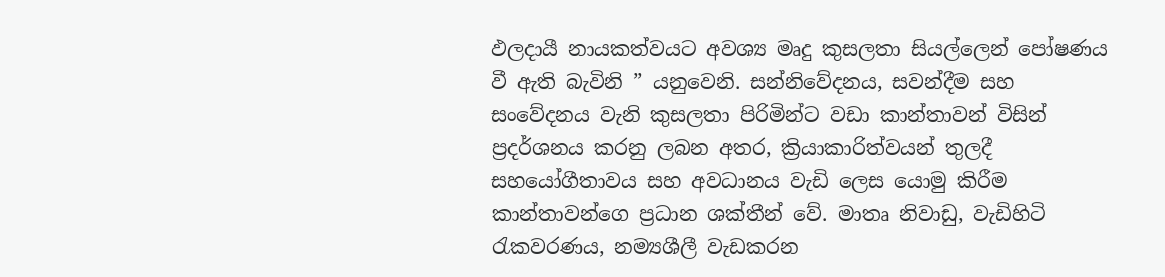ඵලදායී නායකත්වයට අවශ්‍ය මෘදු කුසලතා සියල්ලෙන් පෝෂණය වී ඇති බැවිනි ” යනුවෙනි. සන්නිවේදනය, සවන්දීම සහ සංවේදනය වැනි කුසලතා පිරිමින්ට වඩා කාන්තාවන් විසින් ප්‍රදර්ශනය කරනු ලබන අතර, ක්‍රියාකාරිත්වයන් තුලදී සහයෝගීතාවය සහ අවධානය වැඩි ලෙස යොමු කිරීම කාන්තාවන්ගෙ ප්‍රධාන ශක්තීන් වේ. මාතෘ නිවාඩු, වැඩිහිටි රැකවරණය, නම්‍යශීලී වැඩකරන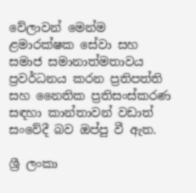වේලාවන් මෙන්ම ළමාරක්ෂක සේවා සහ සමාජ සමානාත්මතාවය ප්‍රවර්ධනය කරන ප්‍රතිපත්ති සහ නෛතික ප්‍රතිසංස්කරණ සඳහා කාන්තාවන් වඩාත් සංවේදී බව ඔප්පු වී ඇත.

ශ්‍රී ලංකා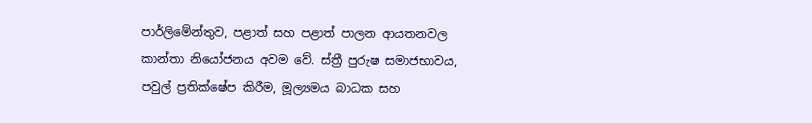පාර්ලිමේන්තුව, පළාත් සහ පළාත් පාලන ආයතනවල කාන්තා නියෝජනය අවම වේ. ස්ත්‍රී පුරුෂ සමාජභාවය, පවුල් ප්‍රතික්ෂේප කිරීම, මූල්‍යමය බාධක සහ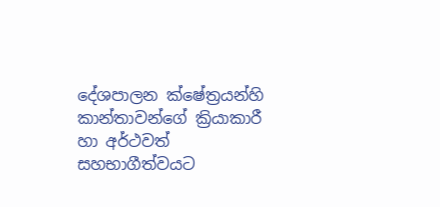දේශපාලන ක්ෂේත්‍රයන්හි කාන්තාවන්ගේ ක්‍රියාකාරී හා අර්ථවත් සහභාගීත්වයට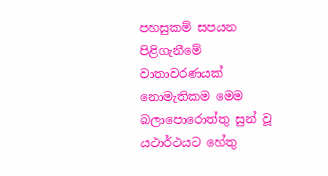පහසුකම් සපයන පිළිගැනීමේ වාතාවරණයක් නොමැතිකම මෙම බලාපොරොත්තු සුන් වූ යථාර්ථයට හේතු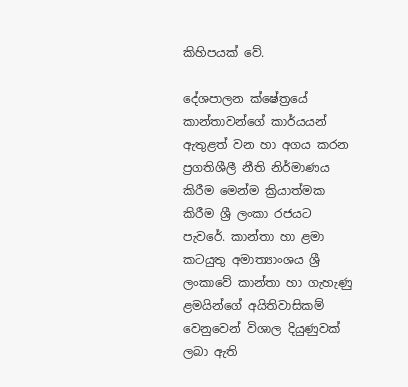කිහිපයක් වේ.

දේශපාලන ක්ෂේත්‍රයේ කාන්තාවන්ගේ කාර්යයන් ඇතුළත් වන හා අගය කරන ප්‍රගතිශීලී නීති නිර්මාණය කිරීම මෙන්ම ක්‍රියාත්මක කිරීම ශ්‍රී ලංකා රජයට පැවරේ. කාන්තා හා ළමා කටයුතු අමාත්‍යාංශය ශ්‍රී ලංකාවේ කාන්තා හා ගැහැණු ළමයින්ගේ අයිතිවාසිකම් වෙනුවෙන් විශාල දියුණුවක් ලබා ඇති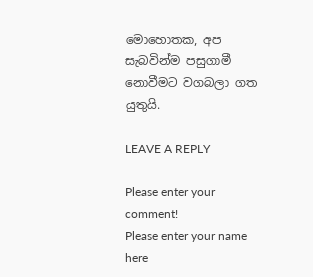මොහොතක, අප සැබවින්ම පසුගාමී නොවීමට වගබලා ගත යුතුයි.

LEAVE A REPLY

Please enter your comment!
Please enter your name here